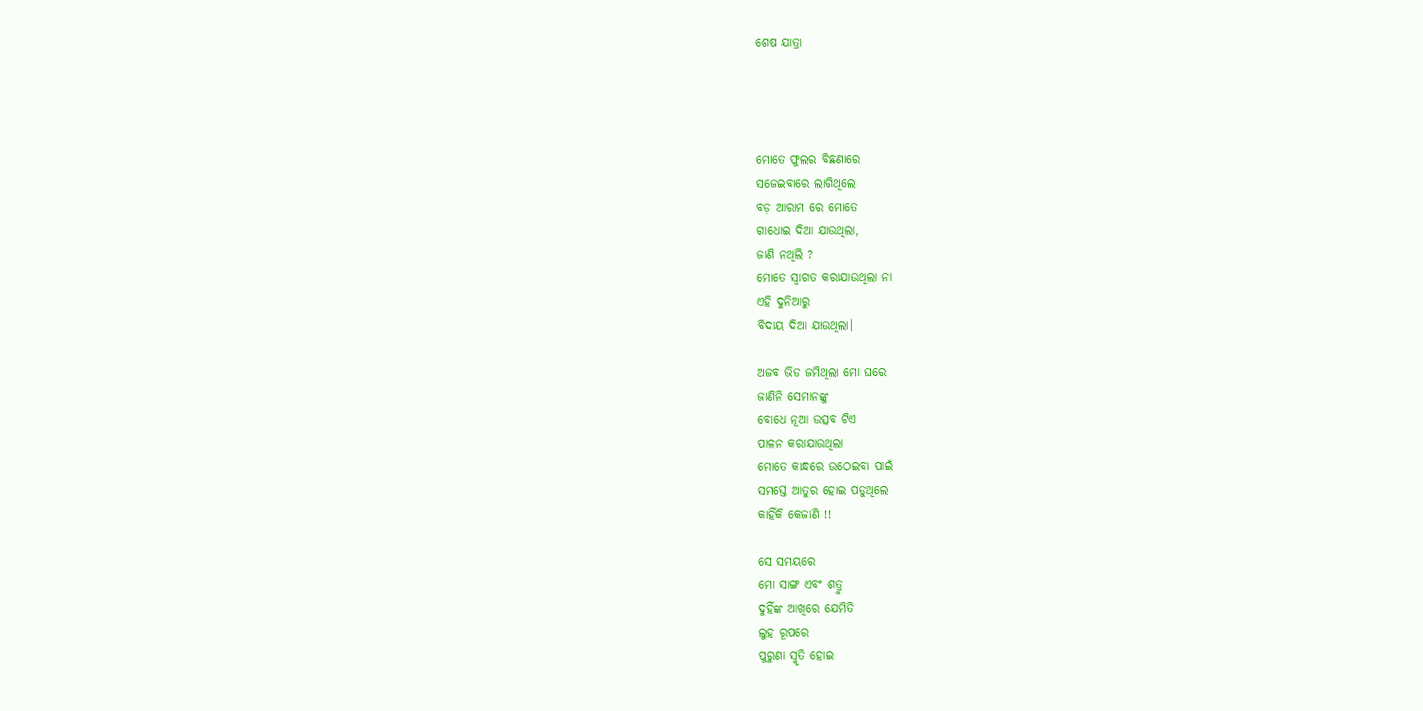ଶେଷ ଯାତ୍ରା




ମୋତେ ଫୁଲର ବିଛଣାରେ
ସଜେଇବାରେ ଲାଗିଥିଲେ
ବଡ଼ ଆରାମ ରେ ମୋତେ
ଗାଧୋଇ ଦିଆ ଯାଉଥିଲା,
ଜାଣି ନଥିଲି ?
ମୋତେ ସ୍ଵାଗତ କରାଯାଉଥିଲା ନା
ଏହି ଦୁନିଆରୁ
ବିଦାୟ ଦିଆ ଯାଉଥିଲା।

ଅଜବ ଭିଡ ଜମିଥିଲା ମୋ ଘରେ
ଜାଣିନି ସେମାନଙ୍କୁ
ବୋଧେ ନୂଆ ଉତ୍ସବ ଟିଏ
ପାଳନ କରାଯାଉଥିଲା
ମୋତେ କାନ୍ଧରେ ଉଠେଇବା ପାଇଁ
ସମସ୍ତେ ଆତୁର ହୋଇ ପଡୁଥିଲେ
କାହିଁକି କେଜାଣି !!

ସେ ସମୟରେ
ମୋ ସାଙ୍ଗ ଏବଂ ଶତ୍ରୁ
ଦୁହିଁଙ୍କ ଆଖିରେ ଯେମିତି
ଲୁହ ରୂପରେ
ପୁରୁଣା ସ୍ମୃତି ହୋଇ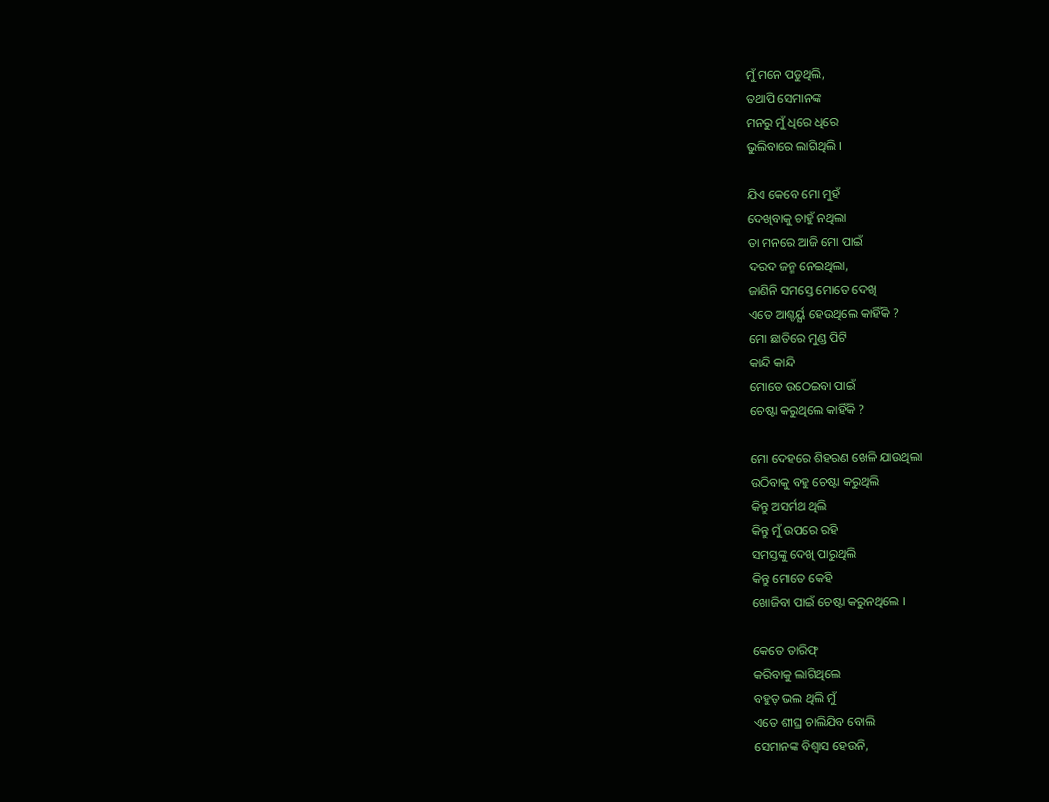ମୁଁ ମନେ ପଡୁଥିଲି,
ତଥାପି ସେମାନଙ୍କ
ମନରୁ ମୁଁ ଧିରେ ଧିରେ
ଭୁଲିବାରେ ଲାଗିଥିଲି ।

ଯିଏ କେବେ ମୋ ମୁହଁ
ଦେଖିବାକୁ ଚାହୁଁ ନଥିଲା
ତା ମନରେ ଆଜି ମୋ ପାଇଁ
ଦରଦ ଜନ୍ମ ନେଇଥିଲା,
ଜାଣିନି ସମସ୍ତେ ମୋତେ ଦେଖି
ଏତେ ଆଶ୍ଚର୍ୟ୍ଯ ହେଉଥିଲେ କାହିଁକି ?
ମୋ ଛାତିରେ ମୁଣ୍ଡ ପିଟି
କାନ୍ଦି କାନ୍ଦି
ମୋତେ ଉଠେଇବା ପାଇଁ
ଚେଷ୍ଟା କରୁଥିଲେ କାହିଁକି ?

ମୋ ଦେହରେ ଶିହରଣ ଖେଳି ଯାଉଥିଲା
ଉଠିବାକୁ ବହୁ ଚେଷ୍ଟା କରୁଥିଲି
କିନ୍ତୁ ଅସର୍ମଥ ଥିଲି
କିନ୍ତୁ ମୁଁ ଉପରେ ରହି
ସମସ୍ତଙ୍କୁ ଦେଖି ପାରୁଥିଲି
କିନ୍ତୁ ମୋତେ କେହି
ଖୋଜିବା ପାଇଁ ଚେଷ୍ଟା କରୁନଥିଲେ ।

କେତେ ତାରିଫ୍
କରିବାକୁ ଲାଗିଥିଲେ
ବହୁତ୍ ଭଲ ଥିଲି ମୁଁ
ଏତେ ଶୀଘ୍ର ଚାଲିଯିବ ବୋଲି
ସେମାନଙ୍କ ବିଶ୍ୱାସ ହେଉନି,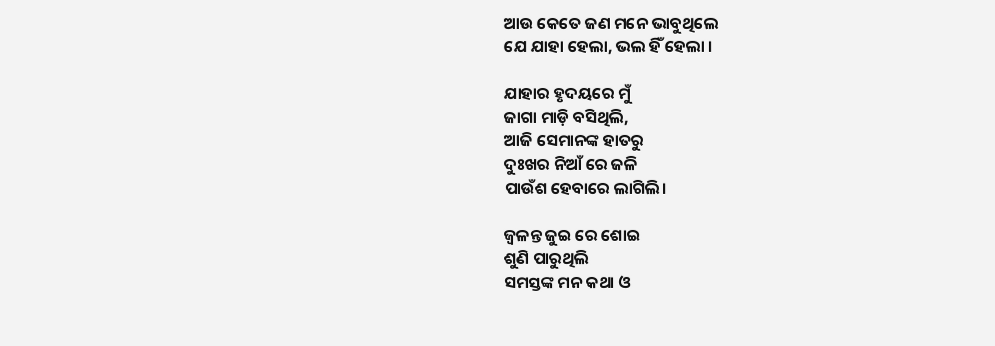ଆଉ କେତେ ଜଣ ମନେ ଭାବୁଥିଲେ
ଯେ ଯାହା ହେଲା, ଭଲ ହିଁ ହେଲା ।

ଯାହାର ହୃଦୟରେ ମୁଁ
ଜାଗା ମାଡ଼ି ବସିଥିଲି,
ଆଜି ସେମାନଙ୍କ ହାତରୁ
ଦୁଃଖର ନିଆଁ ରେ ଜଳି
ପାଉଁଶ ହେବାରେ ଲାଗିଲି।

ଜ୍ୱଳନ୍ତ ଜୁଇ ରେ ଶୋଇ
ଶୁଣି ପାରୁଥିଲି
ସମସ୍ତଙ୍କ ମନ କଥା ଓ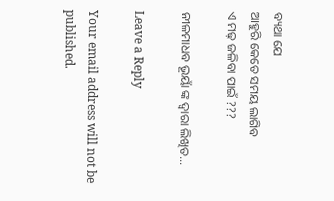ବ୍ୟଥା ଯେ
ଆହୁରି କେତେ ସମୟ ଲାଗିବ
ଏ ମଢ଼ ଜଳିବା ପାଇଁ ???

ନୀଳମାଧବ ଭୂୟାଁ ଙ୍କ ଦ୍ଵାରା ଲିଖିତ…

Leave a Reply

Your email address will not be published.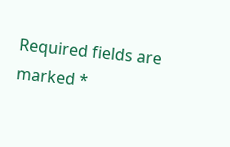Required fields are marked *